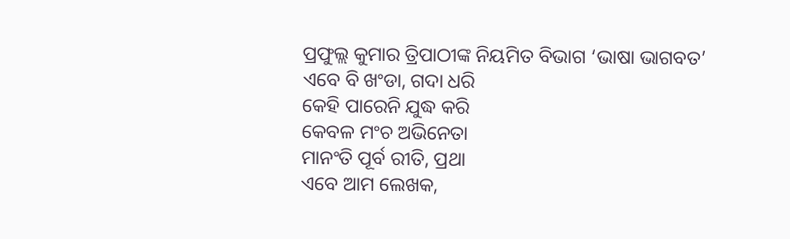ପ୍ରଫୁଲ୍ଲ କୁମାର ତ୍ରିପାଠୀଙ୍କ ନିୟମିତ ବିଭାଗ ‘ଭାଷା ଭାଗବତ’
ଏବେ ବି ଖଂଡା, ଗଦା ଧରି
କେହି ପାରେନି ଯୁଦ୍ଧ କରି
କେବଳ ମଂଚ ଅଭିନେତା
ମାନଂତି ପୂର୍ବ ରୀତି, ପ୍ରଥା
ଏବେ ଆମ ଲେଖକ,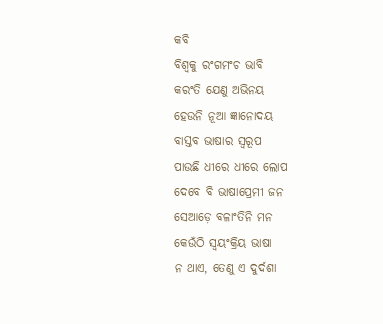କବି
ବିଶ୍ବକୁ ରଂଗମଂଚ ଭାବି
କରଂତି ଯେଣୁ ଅଭିନୟ
ହେଉନି ନୂଆ ଜ୍ଞାନୋଦୟ
ବାସ୍ତବ ଭାଷାର ସ୍ବରୂପ
ପାଉଛି ଧୀରେ ଧୀରେ ଲୋପ
ଦେବେ ବି ଭାଷାପ୍ରେମୀ ଜନ
ସେଆଡ଼େ ବଳାଂତିନି ମନ
କେଉଁଠି ସ୍ବୟଂକ୍ରିୟ ଭାଷା
ନ ଥାଏ, ତେଣୁ ଏ ଦୁର୍ଦଶା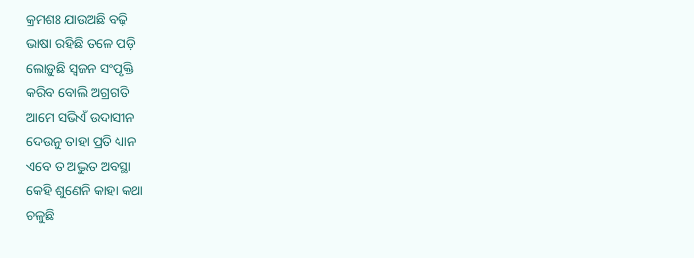କ୍ରମଶଃ ଯାଉଅଛି ବଢ଼ି
ଭାଷା ରହିଛି ତଳେ ପଡ଼ି
ଲୋଡ଼ୁଛି ସ୍ବଜନ ସଂପୃକ୍ତି
କରିବ ବୋଲି ଅଗ୍ରଗତି
ଆମେ ସଭିଏଁ ଉଦାସୀନ
ଦେଉନୁ ତାହା ପ୍ରତି ଧ୍ୟାନ
ଏବେ ତ ଅଦ୍ଭୁତ ଅବସ୍ଥା
କେହି ଶୁଣେନି କାହା କଥା
ଚଳୁଛି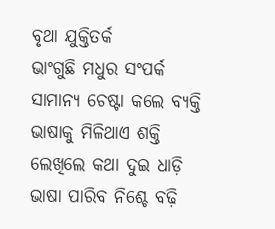ବୃଥା ଯୁକ୍ତିତର୍କ
ଭାଂଗୁଛି ମଧୁର ସଂପର୍କ
ସାମାନ୍ୟ ଚେଷ୍ଟା କଲେ ବ୍ୟକ୍ତି
ଭାଷାକୁ ମିଳିଥାଏ ଶକ୍ତି
ଲେଖିଲେ କଥା ଦୁଇ ଧାଡ଼ି
ଭାଷା ପାରିବ ନିଶ୍ଚେ ବଢ଼ି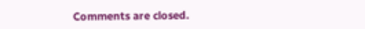Comments are closed.